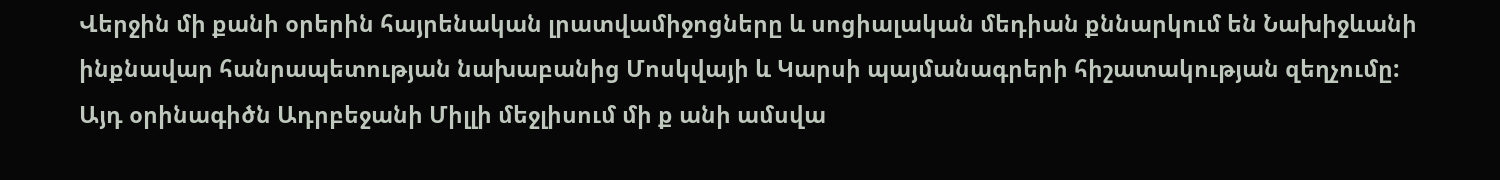Վերջին մի քանի օրերին հայրենական լրատվամիջոցները և սոցիալական մեդիան քննարկում են Նախիջևանի ինքնավար հանրապետության նախաբանից Մոսկվայի և Կարսի պայմանագրերի հիշատակության զեղչումը:
Այդ օրինագիծն Ադրբեջանի Միլլի մեջլիսում մի ք անի ամսվա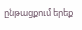ընթացքում երեք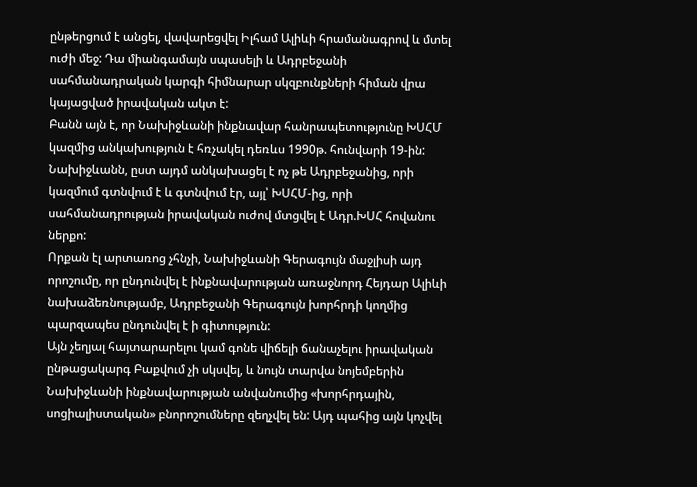ընթերցում է անցել, վավարեցվել Իլհամ Ալիևի հրամանագրով և մտել ուժի մեջ: Դա միանգամայն սպասելի և Ադրբեջանի սահմանադրական կարգի հիմնարար սկզբունքների հիման վրա կայացված իրավական ակտ է:
Բանն այն է, որ Նախիջևանի ինքնավար հանրապետությունը ԽՍՀՄ կազմից անկախություն է հռչակել դեռևս 1990թ. հունվարի 19-ին: Նախիջևանն, ըստ այդմ անկախացել է ոչ թե Ադրբեջանից, որի կազմում գտնվում է և գտնվում էր, այլ՝ ԽՍՀՄ-ից, որի սահմանադրության իրավական ուժով մտցվել է Ադր.ԽՍՀ հովանու ներքո:
Որքան էլ արտառոց չհնչի, Նախիջևանի Գերագույն մաջլիսի այդ որոշումը, որ ընդունվել է ինքնավարության առաջնորդ Հեյդար Ալիևի նախաձեռնությամբ, Ադրբեջանի Գերագույն խորհրդի կողմից պարզապես ընդունվել է ի գիտություն:
Այն չեղյալ հայտարարելու կամ գոնե վիճելի ճանաչելու իրավական ընթացակարգ Բաքվում չի սկսվել, և նույն տարվա նոյեմբերին Նախիջևանի ինքնավարության անվանումից «խորհրդային, սոցիալիստական» բնորոշումները զեղչվել են: Այդ պահից այն կոչվել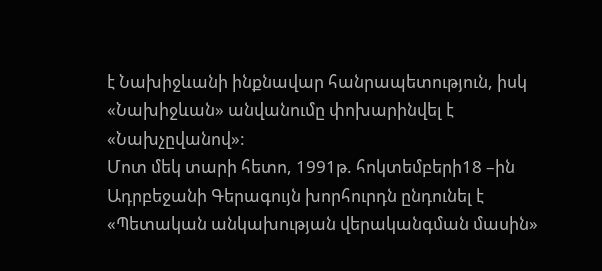է Նախիջևանի ինքնավար հանրապետություն, իսկ «Նախիջևան» անվանումը փոխարինվել է «Նախչըվանով»:
Մոտ մեկ տարի հետո, 1991թ. հոկտեմբերի18 –ին Ադրբեջանի Գերագույն խորհուրդն ընդունել է «Պետական անկախության վերականգման մասին»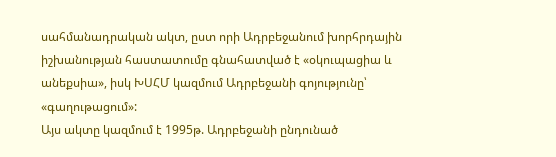սահմանադրական ակտ, ըստ որի Ադրբեջանում խորհրդային իշխանության հաստատումը գնահատված է «օկուպացիա և անեքսիա», իսկ ԽՍՀՄ կազմում Ադրբեջանի գոյությունը՝ «գաղութացում»:
Այս ակտը կազմում է 1995թ. Ադրբեջանի ընդունած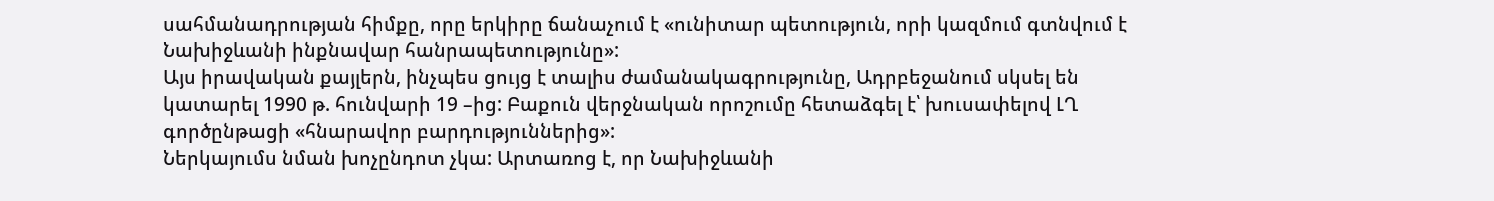սահմանադրության հիմքը, որը երկիրը ճանաչում է «ունիտար պետություն, որի կազմում գտնվում է Նախիջևանի ինքնավար հանրապետությունը»:
Այս իրավական քայլերն, ինչպես ցույց է տալիս ժամանակագրությունը, Ադրբեջանում սկսել են կատարել 1990 թ. հունվարի 19 –ից: Բաքուն վերջնական որոշումը հետաձգել է՝ խուսափելով ԼՂ գործընթացի «հնարավոր բարդություններից»:
Ներկայումս նման խոչընդոտ չկա: Արտառոց է, որ Նախիջևանի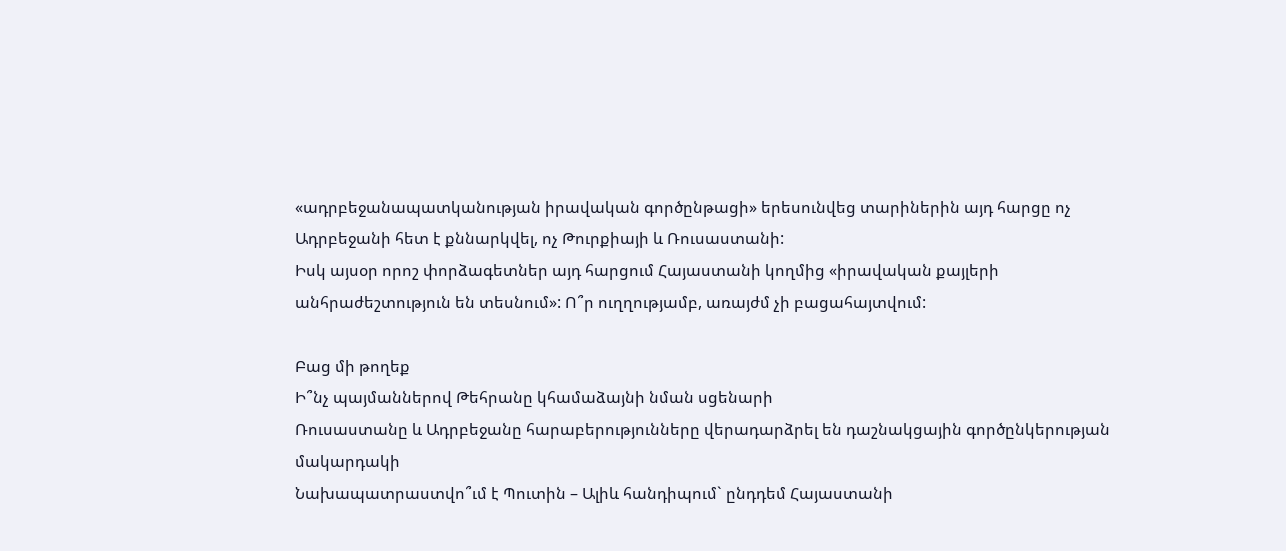«ադրբեջանապատկանության իրավական գործընթացի» երեսունվեց տարիներին այդ հարցը ոչ Ադրբեջանի հետ է քննարկվել, ոչ Թուրքիայի և Ռուսաստանի:
Իսկ այսօր որոշ փորձագետներ այդ հարցում Հայաստանի կողմից «իրավական քայլերի անհրաժեշտություն են տեսնում»: Ո՞ր ուղղությամբ, առայժմ չի բացահայտվում:

Բաց մի թողեք
Ի՞նչ պայմաններով Թեհրանը կհամաձայնի նման սցենարի
Ռուսաստանը և Ադրբեջանը հարաբերությունները վերադարձրել են դաշնակցային գործընկերության մակարդակի
Նախապատրաստվո՞ւմ է Պուտին – Ալիև հանդիպում` ընդդեմ Հայաստանի